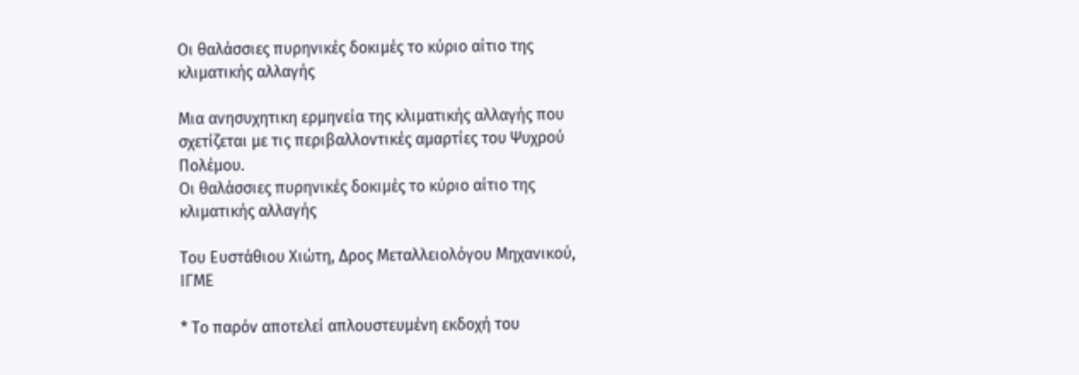Οι θαλάσσιες πυρηνικές δοκιμές το κύριο αίτιο της κλιματικής αλλαγής

Μια ανησυχητικη ερμηνεία της κλιματικής αλλαγής που σχετίζεται με τις περιβαλλοντικές αμαρτίες του Ψυχρού Πολέμου.
Οι θαλάσσιες πυρηνικές δοκιμές το κύριο αίτιο της κλιματικής αλλαγής

Του Ευστάθιου Χιώτη, Δρος Μεταλλειολόγου Μηχανικού, ΙΓΜΕ

* Το παρόν αποτελεί απλουστευμένη εκδοχή του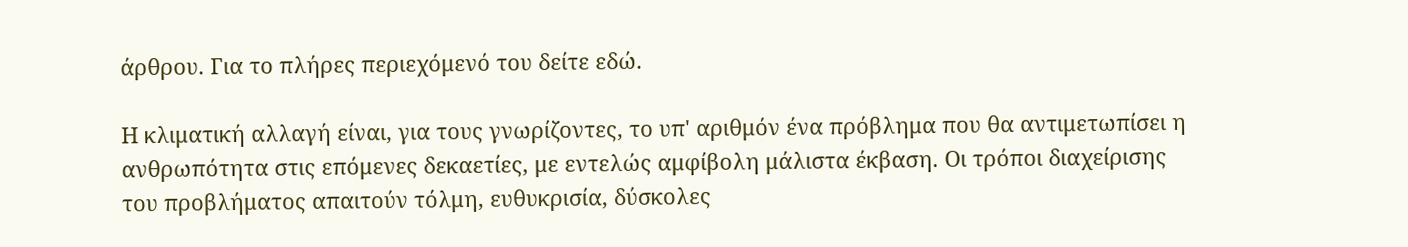άρθρου. Για το πλήρες περιεχόμενό του δείτε εδώ.

Η κλιματική αλλαγή είναι, για τους γνωρίζοντες, το υπ' αριθμόν ένα πρόβλημα που θα αντιμετωπίσει η ανθρωπότητα στις επόμενες δεκαετίες, με εντελώς αμφίβολη μάλιστα έκβαση. Οι τρόποι διαχείρισης του προβλήματος απαιτούν τόλμη, ευθυκρισία, δύσκολες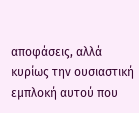αποφάσεις, αλλά κυρίως την ουσιαστική εμπλοκή αυτού που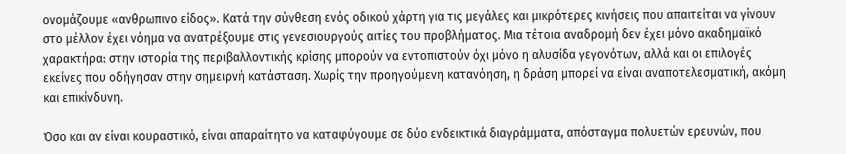ονομάζουμε «ανθρωπινο είδος». Κατά την σύνθεση ενός οδικού χάρτη για τις μεγάλες και μικρότερες κινήσεις που απαιτείται να γίνουν στο μέλλον έχει νόημα να ανατρέξουμε στις γενεσιουργούς αιτίες του προβλήματος. Μια τέτοια αναδρομή δεν έχει μόνο ακαδημαϊκό χαρακτήρα: στην ιστορία της περιβαλλοντικής κρίσης μπορούν να εντοπιστούν όχι μόνο η αλυσίδα γεγονότων, αλλά και οι επιλογές εκείνες που οδήγησαν στην σημειρνή κατάσταση. Χωρίς την προηγούμενη κατανόηση, η δράση μπορεί να είναι αναποτελεσματική, ακόμη και επικίνδυνη.

Όσο και αν είναι κουραστικό, είναι απαραίτητο να καταφύγουμε σε δύο ενδεικτικά διαγράμματα, απόσταγμα πολυετών ερευνών, που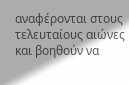αναφέρονται στους τελευταίους αιώνες και βοηθούν να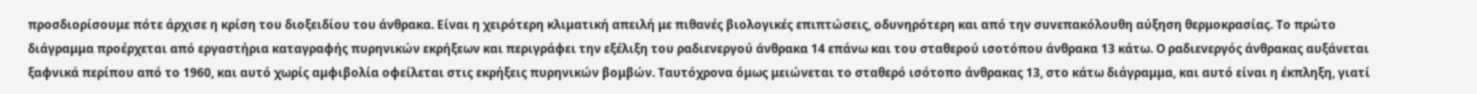προσδιορίσουμε πότε άρχισε η κρίση του διοξειδίου του άνθρακα. Είναι η χειρότερη κλιματική απειλή με πιθανές βιολογικές επιπτώσεις, οδυνηρότερη και από την συνεπακόλουθη αύξηση θερμοκρασίας. Το πρώτο διάγραμμα προέρχεται από εργαστήρια καταγραφής πυρηνικών εκρήξεων και περιγράφει την εξέλιξη του ραδιενεργού άνθρακα 14 επάνω και του σταθερού ισοτόπου άνθρακα 13 κάτω. Ο ραδιενεργός άνθρακας αυξάνεται ξαφνικά περίπου από το 1960, και αυτό χωρίς αμφιβολία οφείλεται στις εκρήξεις πυρηνικών βομβών. Ταυτόχρονα όμως μειώνεται το σταθερό ισότοπο άνθρακας 13, στο κάτω διάγραμμα, και αυτό είναι η έκπληξη, γιατί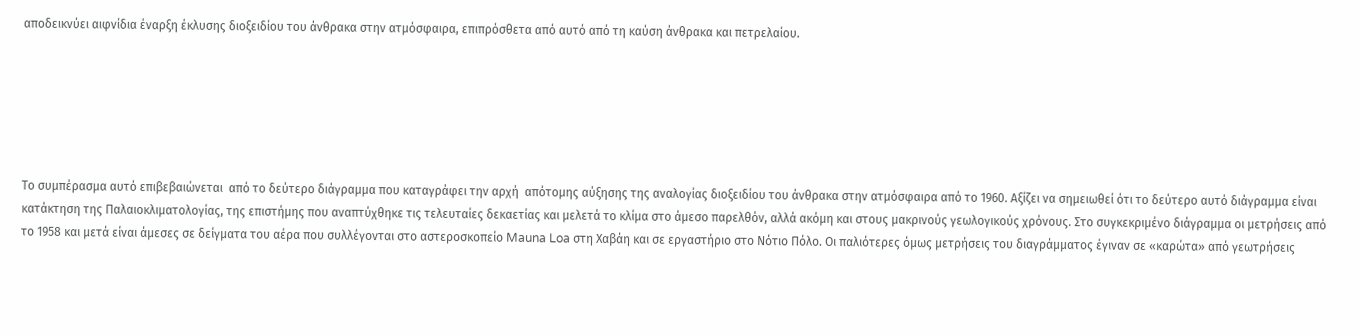αποδεικνύει αιφνίδια έναρξη έκλυσης διοξειδίου του άνθρακα στην ατμόσφαιρα, επιπρόσθετα από αυτό από τη καύση άνθρακα και πετρελαίου.






Το συμπέρασμα αυτό επιβεβαιώνεται  από το δεύτερο διάγραμμα που καταγράφει την αρχή  απότομης αύξησης της αναλογίας διοξειδίου του άνθρακα στην ατμόσφαιρα από το 1960. Αξίζει να σημειωθεί ότι το δεύτερο αυτό διάγραμμα είναι κατάκτηση της Παλαιοκλιματολογίας, της επιστήμης που αναπτύχθηκε τις τελευταίες δεκαετίας και μελετά το κλίμα στο άμεσο παρελθόν, αλλά ακόμη και στους μακρινούς γεωλογικούς χρόνους. Στο συγκεκριμένο διάγραμμα οι μετρήσεις από το 1958 και μετά είναι άμεσες σε δείγματα του αέρα που συλλέγονται στο αστεροσκοπείο Mauna Loa στη Χαβάη και σε εργαστήριο στο Νότιο Πόλο. Οι παλιότερες όμως μετρήσεις του διαγράμματος έγιναν σε «καρώτα» από γεωτρήσεις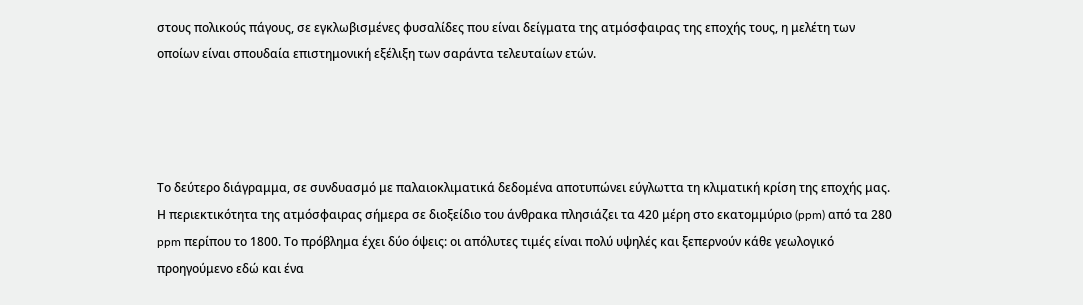στους πολικούς πάγους, σε εγκλωβισμένες φυσαλίδες που είναι δείγματα της ατμόσφαιρας της εποχής τους, η μελέτη των οποίων είναι σπουδαία επιστημονική εξέλιξη των σαράντα τελευταίων ετών.




Το δεύτερο διάγραμμα, σε συνδυασμό με παλαιοκλιματικά δεδομένα αποτυπώνει εύγλωττα τη κλιματική κρίση της εποχής μας. Η περιεκτικότητα της ατμόσφαιρας σήμερα σε διοξείδιο του άνθρακα πλησιάζει τα 420 μέρη στο εκατομμύριο (ppm) από τα 280 ppm περίπου το 1800. Το πρόβλημα έχει δύο όψεις: οι απόλυτες τιμές είναι πολύ υψηλές και ξεπερνούν κάθε γεωλογικό προηγούμενο εδώ και ένα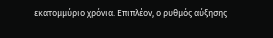εκατομμύριο χρόνια. Επιπλέον, ο ρυθμός αύξησης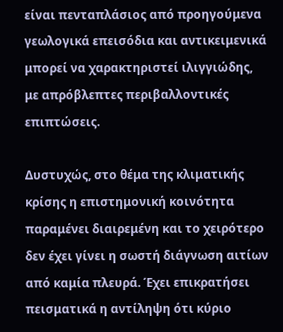είναι πενταπλάσιος από προηγούμενα γεωλογικά επεισόδια και αντικειμενικά μπορεί να χαρακτηριστεί ιλιγγιώδης, με απρόβλεπτες περιβαλλοντικές επιπτώσεις.

Δυστυχώς, στο θέμα της κλιματικής κρίσης η επιστημονική κοινότητα παραμένει διαιρεμένη και το χειρότερο δεν έχει γίνει η σωστή διάγνωση αιτίων από καμία πλευρά. Έχει επικρατήσει πεισματικά η αντίληψη ότι κύριο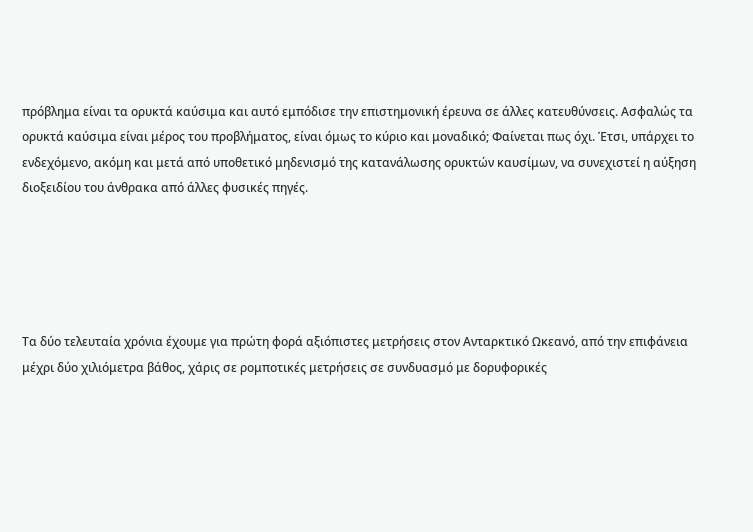πρόβλημα είναι τα ορυκτά καύσιμα και αυτό εμπόδισε την επιστημονική έρευνα σε άλλες κατευθύνσεις. Ασφαλώς τα ορυκτά καύσιμα είναι μέρος του προβλήματος, είναι όμως το κύριο και μοναδικό; Φαίνεται πως όχι. Έτσι, υπάρχει το ενδεχόμενο, ακόμη και μετά από υποθετικό μηδενισμό της κατανάλωσης ορυκτών καυσίμων, να συνεχιστεί η αύξηση διοξειδίου του άνθρακα από άλλες φυσικές πηγές.





Τα δύο τελευταία χρόνια έχουμε για πρώτη φορά αξιόπιστες μετρήσεις στον Ανταρκτικό Ωκεανό, από την επιφάνεια μέχρι δύο χιλιόμετρα βάθος, χάρις σε ρομποτικές μετρήσεις σε συνδυασμό με δορυφορικές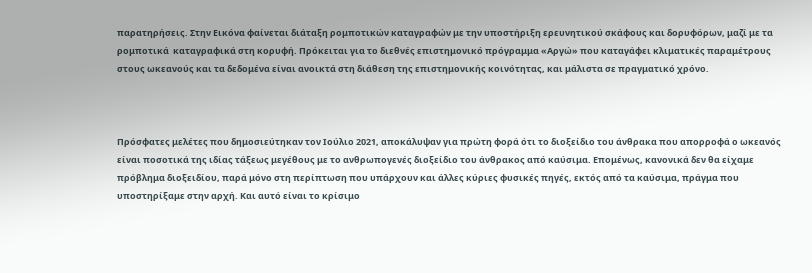παρατηρήσεις. Στην Εικόνα φαίνεται διάταξη ρομποτικών καταγραφών με την υποστήριξη ερευνητικού σκάφους και δορυφόρων, μαζί με τα ρομποτικά  καταγραφικά στη κορυφή. Πρόκειται για το διεθνές επιστημονικό πρόγραμμα «Αργώ» που καταγάφει κλιματικές παραμέτρους στους ωκεανούς και τα δεδομένα είναι ανοικτά στη διάθεση της επιστημονικής κοινότητας, και μάλιστα σε πραγματικό χρόνο.



Πρόσφατες μελέτες που δημοσιεύτηκαν τον Ιούλιο 2021, αποκάλυψαν για πρώτη φορά ότι το διοξείδιο του άνθρακα που απορροφά ο ωκεανός είναι ποσοτικά της ιδίας τάξεως μεγέθους με το ανθρωπογενές διοξείδιο του άνθρακος από καύσιμα. Επομένως, κανονικά δεν θα είχαμε πρόβλημα διοξειδίου, παρά μόνο στη περίπτωση που υπάρχουν και άλλες κύριες φυσικές πηγές, εκτός από τα καύσιμα, πράγμα που υποστηρίξαμε στην αρχή. Και αυτό είναι το κρίσιμο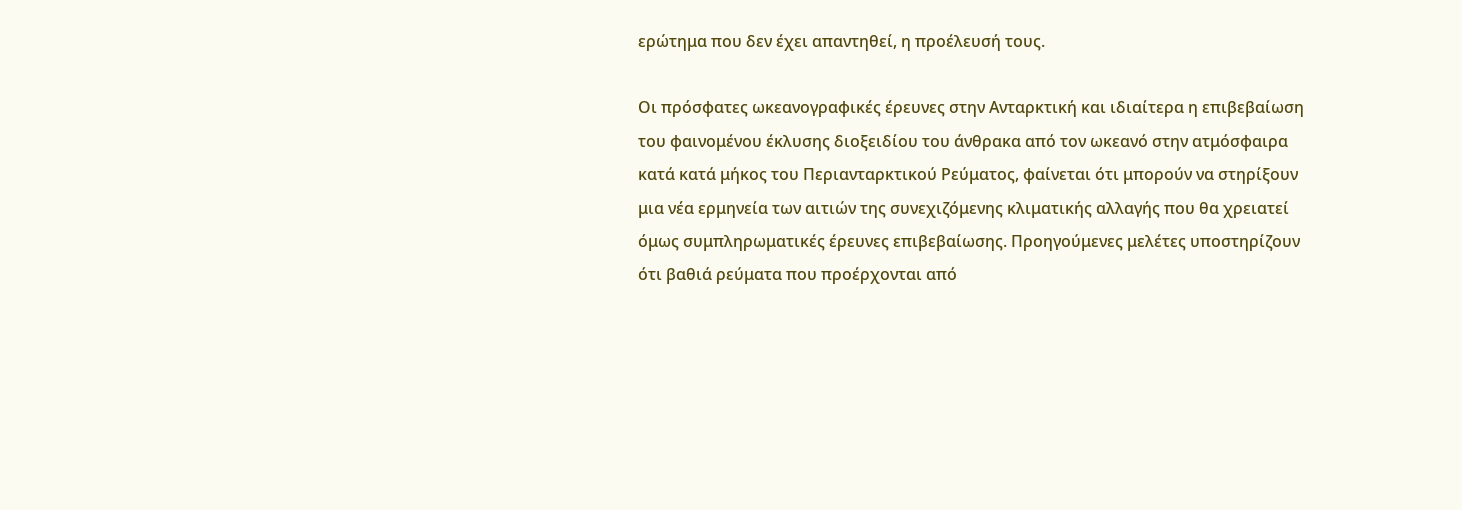ερώτημα που δεν έχει απαντηθεί, η προέλευσή τους.

Οι πρόσφατες ωκεανογραφικές έρευνες στην Ανταρκτική και ιδιαίτερα η επιβεβαίωση του φαινομένου έκλυσης διοξειδίου του άνθρακα από τον ωκεανό στην ατμόσφαιρα κατά κατά μήκος του Περιανταρκτικού Ρεύματος, φαίνεται ότι μπορούν να στηρίξουν μια νέα ερμηνεία των αιτιών της συνεχιζόμενης κλιματικής αλλαγής που θα χρειατεί όμως συμπληρωματικές έρευνες επιβεβαίωσης. Προηγούμενες μελέτες υποστηρίζουν ότι βαθιά ρεύματα που προέρχονται από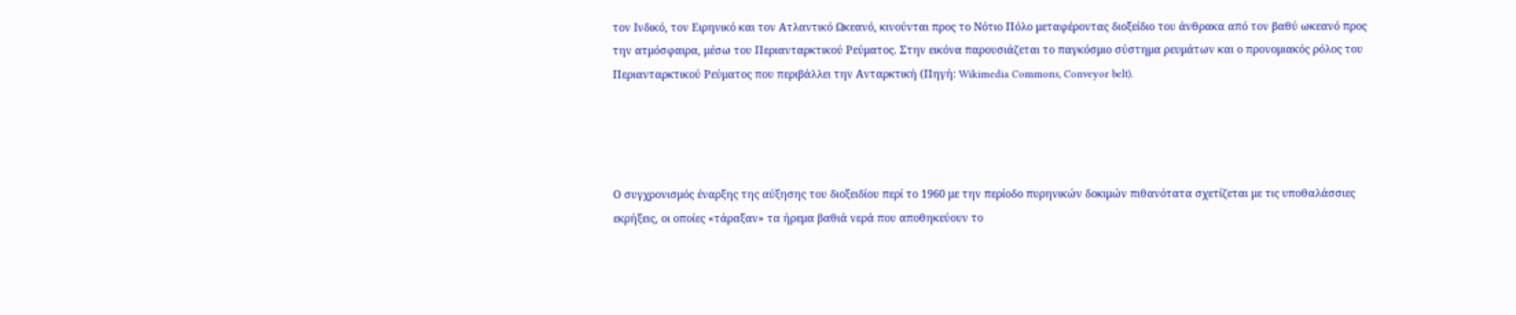τον Ινδικό, τον Ειρηνικό και τον Ατλαντικό Ωκεανό, κινούνται προς το Νότιο Πόλο μεταφέροντας διοξείδιο του άνθρακα από τον βαθύ ωκεανό προς την ατμόσφαιρα, μέσω του Περιανταρκτικού Ρεύματος. Στην εικόνα παρουσιάζεται το παγκόσμιο σύστημα ρευμάτων και ο προνομιακός ρόλος του Περιανταρκτικού Ρεύματος που περιβάλλει την Ανταρκτική (Πηγή: Wikimedia Commons, Conveyor belt).




Ο συγχρονισμός έναρξης της αύξησης του διοξειδίου περί το 1960 με την περίοδο πυρηνικών δοκιμών πιθανότατα σχετίζεται με τις υποθαλάσσιες εκρήξεις, οι οποίες «τάραξαν» τα ήρεμα βαθιά νερά που αποθηκεύουν το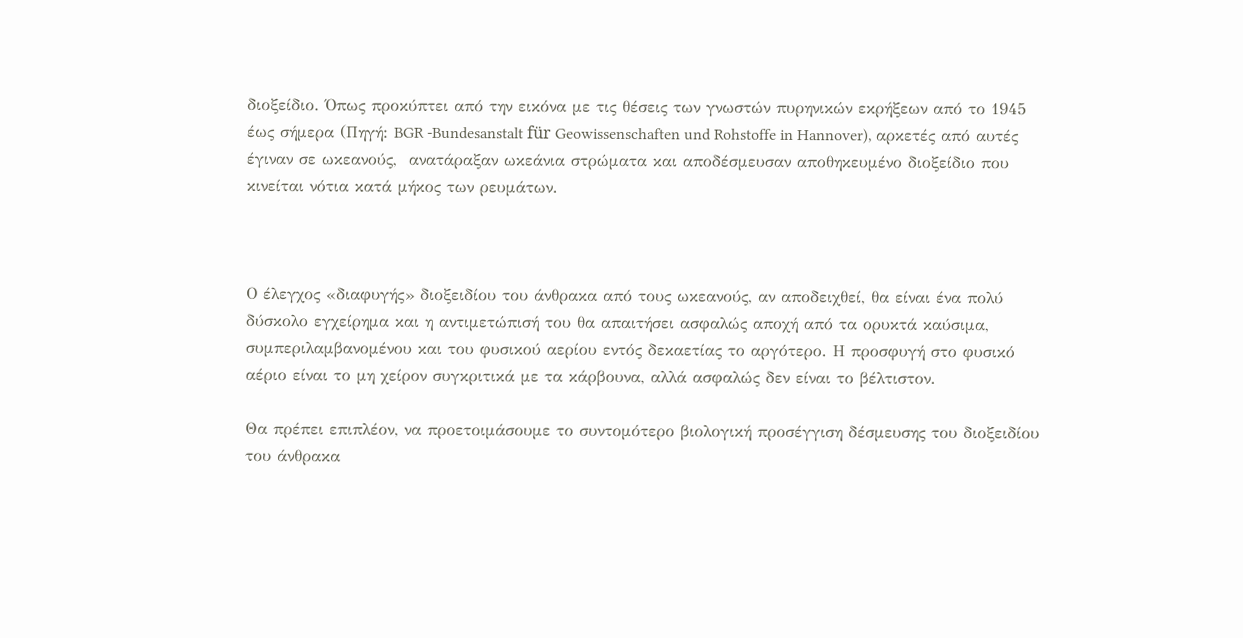διοξείδιο. Όπως προκύπτει από την εικόνα με τις θέσεις των γνωστών πυρηνικών εκρήξεων από το 1945 έως σήμερα (Πηγή: BGR -Bundesanstalt für Geowissenschaften und Rohstoffe in Hannover), αρκετές από αυτές έγιναν σε ωκεανούς,  ανατάραξαν ωκεάνια στρώματα και αποδέσμευσαν αποθηκευμένο διοξείδιο που κινείται νότια κατά μήκος των ρευμάτων.



Ο έλεγχος «διαφυγής» διοξειδίου του άνθρακα από τους ωκεανούς, αν αποδειχθεί, θα είναι ένα πολύ δύσκολο εγχείρημα και η αντιμετώπισή του θα απαιτήσει ασφαλώς αποχή από τα ορυκτά καύσιμα, συμπεριλαμβανομένου και του φυσικού αερίου εντός δεκαετίας το αργότερο. Η προσφυγή στο φυσικό αέριο είναι το μη χείρον συγκριτικά με τα κάρβουνα, αλλά ασφαλώς δεν είναι το βέλτιστον.

Θα πρέπει επιπλέον, να προετοιμάσουμε το συντομότερο βιολογική προσέγγιση δέσμευσης του διοξειδίου του άνθρακα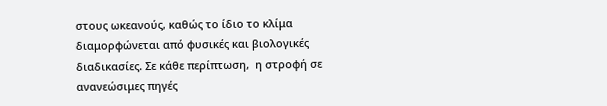στους ωκεανούς, καθώς το ίδιο το κλίμα διαμορφώνεται από φυσικές και βιολογικές διαδικασίες. Σε κάθε περίπτωση,  η στροφή σε ανανεώσιμες πηγές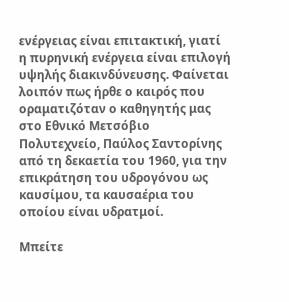ενέργειας είναι επιτακτική, γιατί η πυρηνική ενέργεια είναι επιλογή υψηλής διακινδύνευσης. Φαίνεται λοιπόν πως ήρθε ο καιρός που οραματιζόταν ο καθηγητής μας στο Εθνικό Μετσόβιο Πολυτεχνείο, Παύλος Σαντορίνης από τη δεκαετία του 1960, για την επικράτηση του υδρογόνου ως καυσίμου, τα καυσαέρια του οποίου είναι υδρατμοί.

Μπείτε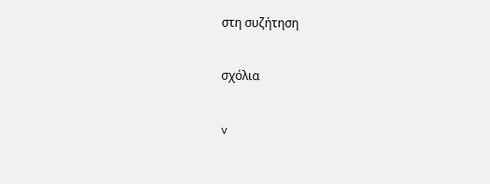στη συζήτηση

σχόλια

v